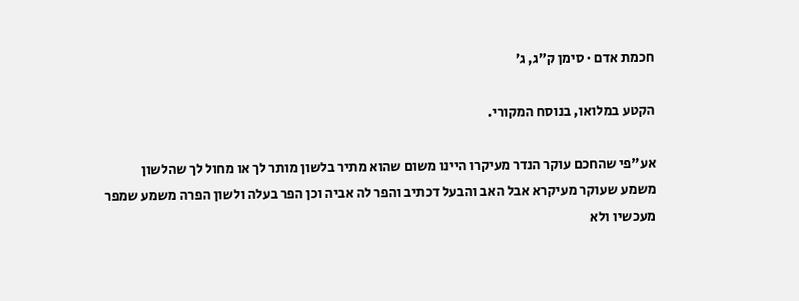חכמת אדם · סימן ק״ג, ג׳

הקטע במלואו, בנוסח המקורי.

אע"פי שהחכם עוקר הנדר מעיקרו היינו משום שהוא מתיר בלשון מותר לך או מחול לך שהלשון משמע שעוקר מעיקרא אבל האב והבעל דכתיב והפר לה אביה וכן הפר בעלה ולשון הפרה משמע שמפר מעכשיו ולא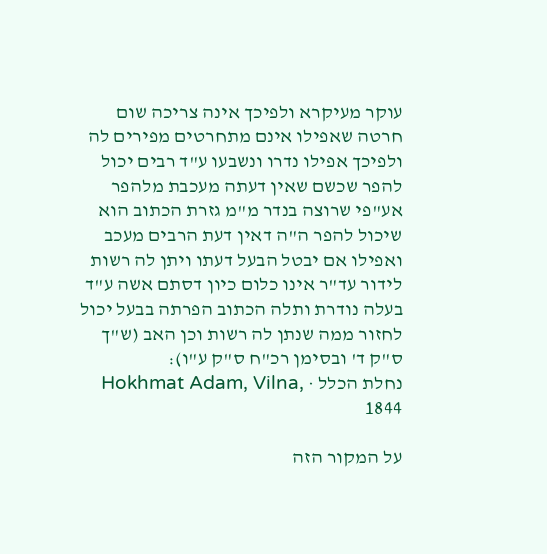עוקר מעיקרא ולפיכך אינה צריכה שום חרטה שאפילו אינם מתחרטים מפירים לה ולפיכך אפילו נדרו ונשבעו ע"ד רבים יכול להפר שכשם שאין דעתה מעכבת מלהפר אע"פי שרוצה בנדר מ"מ גזרת הכתוב הוא שיכול להפר ה"ה דאין דעת הרבים מעכב ואפילו אם יבטל הבעל דעתו ויתן לה רשות לידור עד"ר אינו כלום כיון דסתם אשה ע"ד בעלה נודרת ותלה הכתוב הפרתה בבעל יכול לחזור ממה שנתן לה רשות וכן האב (ש"ך ס"ק ד' ובסימן רכ"ח ס"ק ע"ו):
נחלת הכלל · Hokhmat Adam, Vilna, 1844

על המקור הזה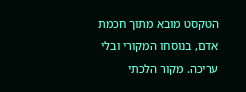הטקסט מובא מתוך חכמת אדם, בנוסחו המקורי ובלי עריכה. מקור הלכתי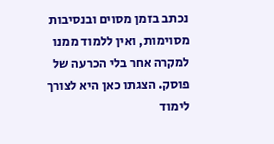נכתב בזמן מסוים ובנסיבות מסוימות, ואין ללמוד ממנו למקרה אחר בלי הכרעה של פוסק. הצגתו כאן היא לצורך לימוד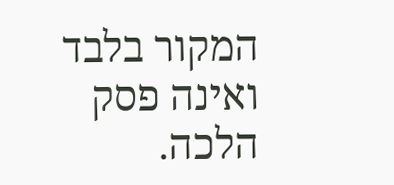המקור בלבד ואינה פסק הלכה.